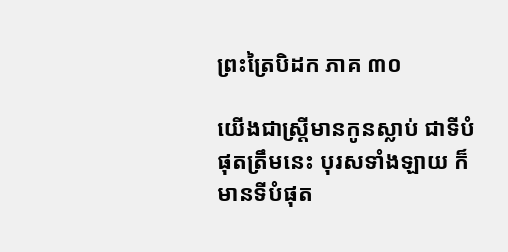ព្រះត្រៃបិដក ភាគ ៣០

យើងជាស្ត្រីមានកូនស្លាប់ ជាទីបំផុតត្រឹមនេះ បុរសទាំងឡាយ ក៏មានទីបំផុត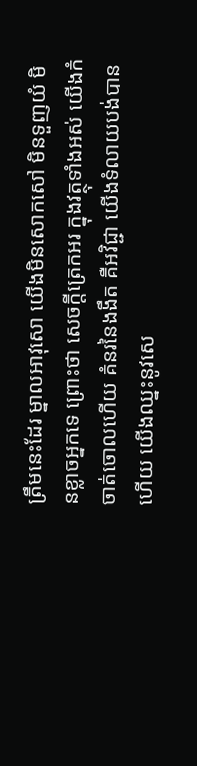ត្រឹមនេះដែរ ម្នាលអាវុសោ យើងមិនសោកសៅ មិនទួញយំ មិនខ្លាចអ្នកទេ ព្រោះថា សេចក្តីត្រេកអរ ក្នុងវត្ថុទាំងអស់ យើងកំចាត់ចោលហើយ គំនរនៃងងឹត គឺអវិជ្ជា យើងទំលាយបង់បានហើយ យើងឈ្នះនូវសេ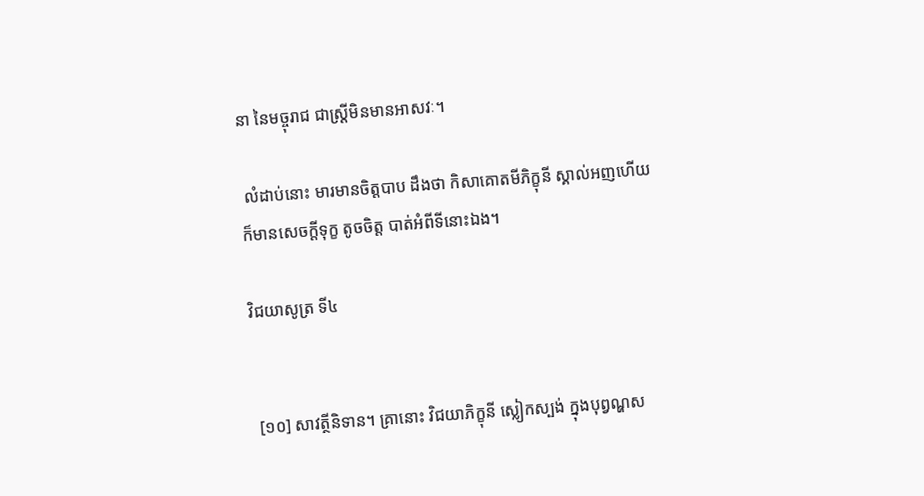នា នៃមច្ចុរាជ ជាស្ត្រីមិនមានអាសវៈ។

 លំដាប់នោះ មារមានចិត្តបាប ដឹងថា កិសាគោតមីភិក្ខុនី ស្គាល់អញហើយ ក៏មានសេចក្តីទុក្ខ តូចចិត្ត បាត់អំពីទីនោះឯង។

វិជយាសូត្រ ទី៤


 [១០] សាវត្ថីនិទាន។ គ្រានោះ វិជយាភិក្ខុនី ស្លៀកស្បង់ ក្នុងបុព្វណ្ហស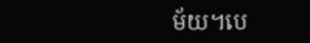ម័យ។បេ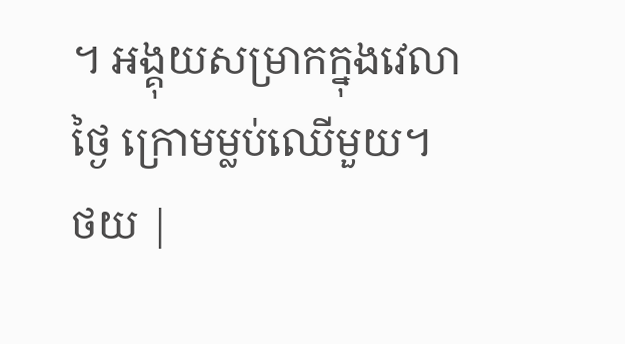។ អង្គុយសម្រាកក្នុងវេលាថ្ងៃ ក្រោមម្លប់ឈើមួយ។
ថយ |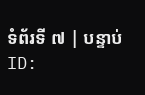ទំព័រទី ៧ | បន្ទាប់
ID: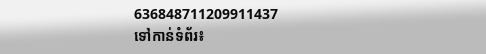636848711209911437
ទៅកាន់ទំព័រ៖